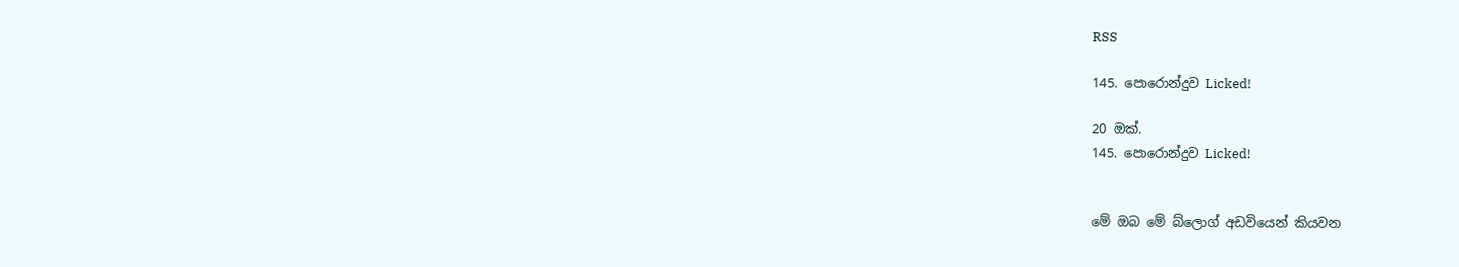RSS

145. පොරොන්දුව Licked!

20 ඔක්.
145. පොරොන්දුව Licked!


මේ ඔබ මේ බ්ලොග් අඩවියෙන් කියවන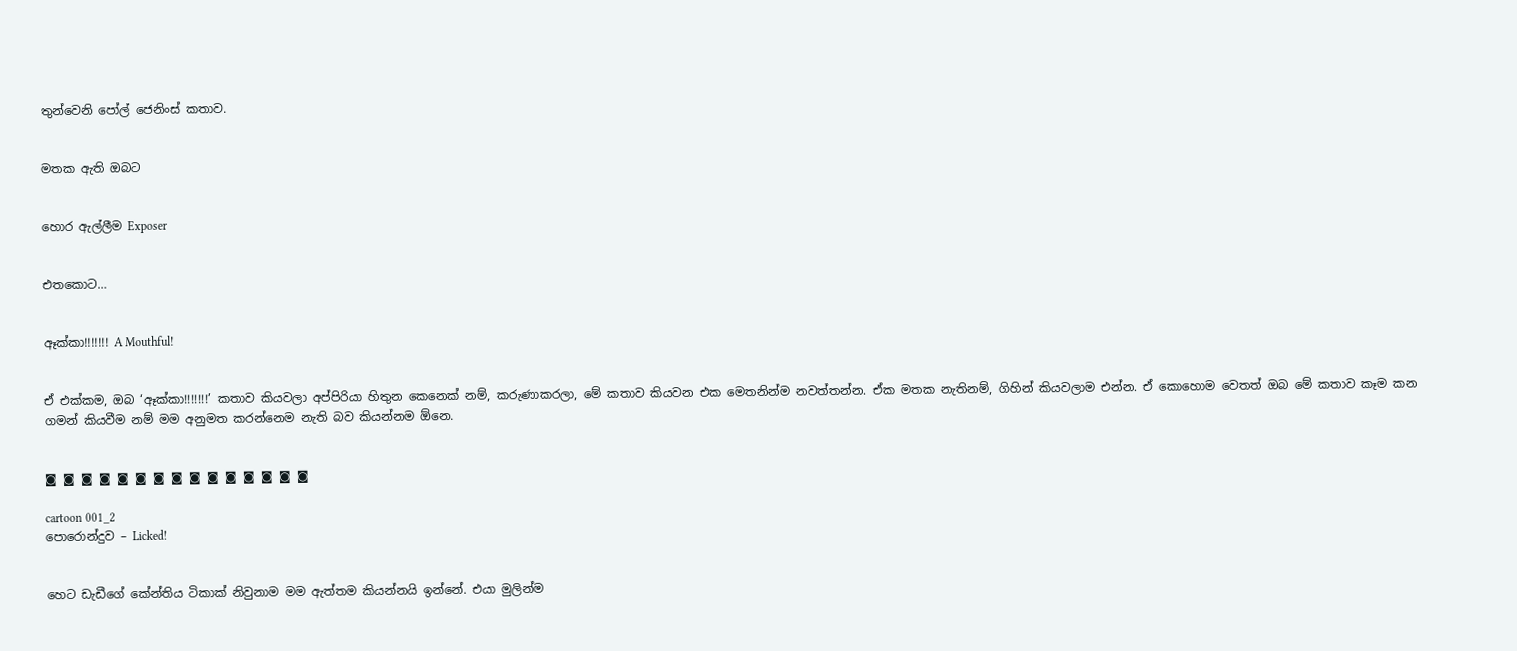තුන්වෙනි පෝල් ජෙනිංස් කතාව.


මතක ඇති ඔබට


හොර ඇල්ලීම Exposer


එතකොට…


ඈක්කා!!!!!!! A Mouthful!


ඒ එක්කම, ඔබ ‘ඈක්කා!!!!!!!’ කතාව කියවලා අප්පිරියා හිතුන කෙනෙක් නම්, කරුණාකරලා, මේ කතාව කියවන එක මෙතනින්ම නවත්තන්න. ඒක මතක නැතිනම්, ගිහින් කියවලාම එන්න. ඒ කොහොම වෙතත් ඔබ මේ කතාව කෑම කන ගමන් කියවීම නම් මම අනුමත කරන්නෙම නැති බව කියන්නම ඕනෙ.


◙ ◙ ◙ ◙ ◙ ◙ ◙ ◙ ◙ ◙ ◙ ◙ ◙ ◙ ◙

cartoon 001_2
පොරොන්දුව – Licked!


හෙට ඩැඩීගේ කේන්තිය ටිකාක් නිවුනාම මම ඇත්තම කියන්නයි ඉන්නේ. එයා මුලින්ම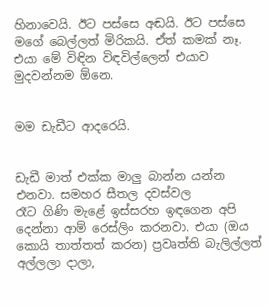හිනාවෙයි. ඊට පස්සෙ අඬයි. ඊට පස්සෙ මගේ බෙල්ලත් මිරිකයි. ඒත් කමක් නෑ. එයා මේ විඳින විඳවිල්ලෙන් එයාව මුදවන්නම ඕනෙ.


මම ඩැඩීට ආදරෙයි.


ඩැඩී මාත් එක්ක මාලු බාන්න යන්න එනවා. සමහර සීතල දවස්වල
රෑට ගිණි මැළේ ඉස්සරහ ඉඳගෙන අපි දෙන්නා ආම් රෙස්ලිං කරනවා. එයා (ඔය කොයි තාත්තත් කරන) ප්‍රවෘත්ති බැලිල්ලත් අල්ලලා දාලා,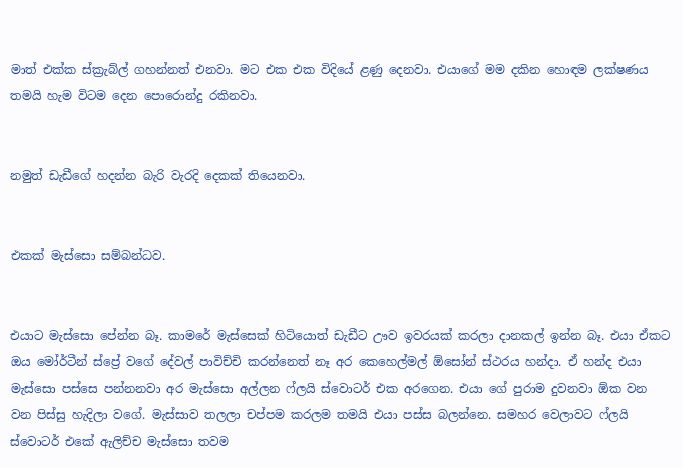මාත් එක්ක ස්ක්‍රැබ්ල් ගහන්නත් එනවා. මට එක එක විදියේ ළණු දෙනවා. එයාගේ මම දකින හොඳම ලක්ෂණය තමයි හැම විටම දෙන පොරොන්දු රකිනවා.


නමුත් ඩැඩීගේ හදන්න බැරි වැරදි දෙකක් තියෙනවා.


එකක් මැස්සො සම්බන්ධව.


එයාට මැස්සො පේන්න බෑ. කාමරේ මැස්සෙක් හිටියොත් ඩැඩීට ඌව ඉවරයක් කරලා දානකල් ඉන්න බෑ. එයා ඒකට ඔය මෝර්ටීන් ස්ප්‍රේ වගේ දේවල් පාවිච්චි කරන්නෙත් නෑ අර කෙහෙල්මල් ඕසෝන් ස්ථරය හන්දා. ඒ හන්ද එයා මැස්සො පස්සෙ පන්නනවා අර මැස්සො අල්ලන ෆ්ලයි ස්වොටර් එක අරගෙන. එයා ගේ පුරාම දුවනවා ඕක වන වන පිස්සු හැදිලා වගේ. මැස්සාව තලලා චප්පම කරලම තමයි එයා පස්ස බලන්නෙ. සමහර වෙලාවට ෆ්ලයි ස්වොටර් එකේ ඇලිච්ච මැස්සො තවම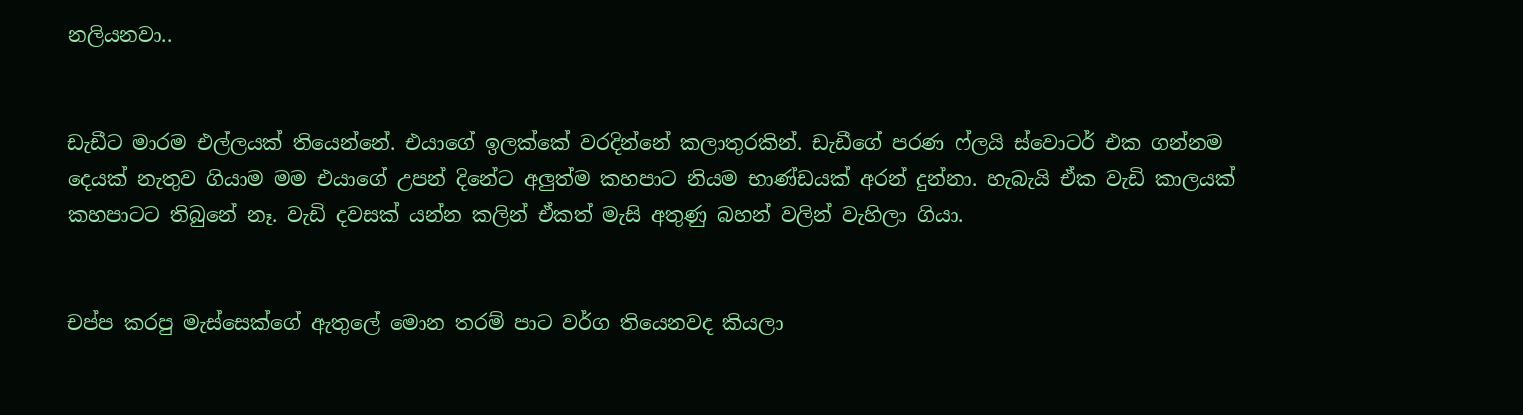නලියනවා..


ඩැඩීට මාරම එල්ලයක් තියෙන්නේ. එයාගේ ඉලක්කේ වරදින්නේ කලාතුරකින්. ඩැඩීගේ පරණ ෆ්ලයි ස්වොටර් එක ගන්නම දෙයක් නැතුව ගියාම මම එයාගේ උපන් දිනේට අලුත්ම කහපාට නියම භාණ්ඩයක් අරන් දුන්නා. හැබැයි ඒක වැඩි කාලයක් කහපාටට තිබුනේ නෑ. වැඩි දවසක් යන්න කලින් ඒකත් මැසි අතුණු බහන් වලින් වැහිලා ගියා.


චප්ප කරපු මැස්සෙක්ගේ ඇතුලේ මොන තරම් පාට වර්ග තියෙනවද කියලා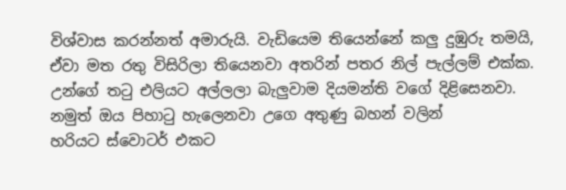විශ්වාස කරන්නත් අමාරුයි. වැඩියෙම තියෙන්නේ කලු දුඹුරු තමයි, ඒවා මත රතු විසිරිලා තියෙනවා අතරින් පතර නිල් පැල්ලම් එක්ක. උන්ගේ ත‍ටු එලියට අල්ලලා බැලුවාම දියමන්ති වගේ දිළිසෙනවා. නමුත් ඔය පිහා‍ටු හැලෙනවා උගෙ අතුණු බහන් වලින්
හරියට ස්වොටර් එකට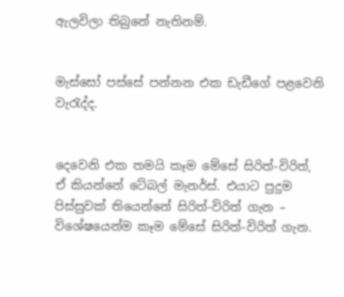ඇලවිලා තිබුනේ නැතිනම්.


මැස්සෝ පස්සේ පන්නන එක ඩැඩීගේ පළවෙනි වැ‍රැද්ද.


දෙවෙනි එක තමයි කෑම මේසේ සිරිත්-විරිත්, ඒ කියන්නේ ටේබල් මැනර්ස්. එයාට පුදුම පිස්සුවක් තියෙන්නේ සිරිත්-විරිත් ගැන – විශේෂයෙන්ම කෑම මේසේ සිරිත්-විරිත් ගැන.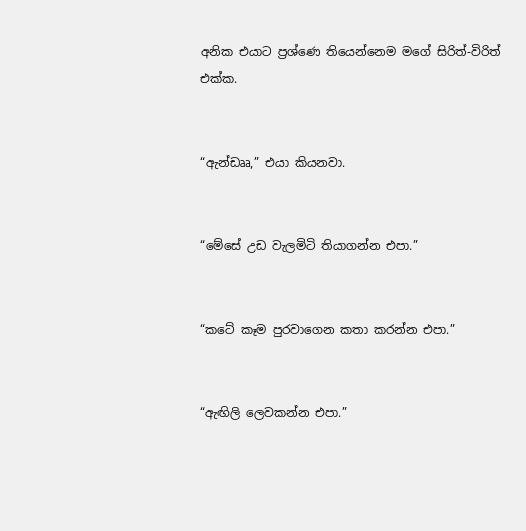අනික එයාට ප්‍රශ්ණෙ තියෙන්නෙම මගේ සිරිත්-විරිත් එක්ක.


“ඇන්ඩෲ,” එයා කියනවා.


“මේසේ උඩ වැලමිටි තියාගන්න එපා.”


“කටේ කෑම පුරවාගෙන කතා කරන්න එපා.”


“ඇඟිලි ලෙවකන්න එපා.”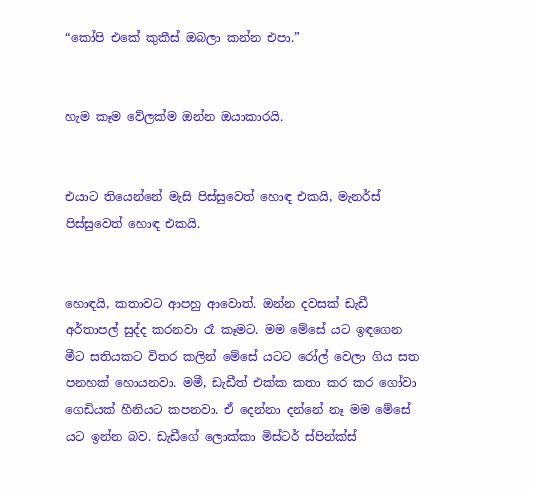“කෝපි එකේ කුකීස් ඔබලා කන්න එපා.”


හැම කෑම වේලක්ම ඔන්න ඔයාකාරයි.


එයාට තියෙන්නේ මැසි පිස්සුවෙත් හොඳ එකයි, මැනර්ස් පිස්සුවෙත් හොඳ එකයි.


හොඳයි, කතාවට ආපහු ආවොත්. ඔන්න දවසක් ඩැඩී අර්තාපල් සුද්ද කරනවා රෑ කෑමට. මම මේසේ යට ඉඳගෙන මීට සතියකට විතර කලින් මේසේ යටට රෝල් වෙලා ගිය සත පනහක් හොයනවා. මමී, ඩැඩීත් එක්ක කතා කර කර ගෝවා ගෙඩියක් හීනියට කපනවා. ඒ දෙන්නා දන්නේ නෑ මම මේසේ යට ඉන්න බව. ඩැඩීගේ ලොක්කා මිස්ටර් ස්පින්ක්ස්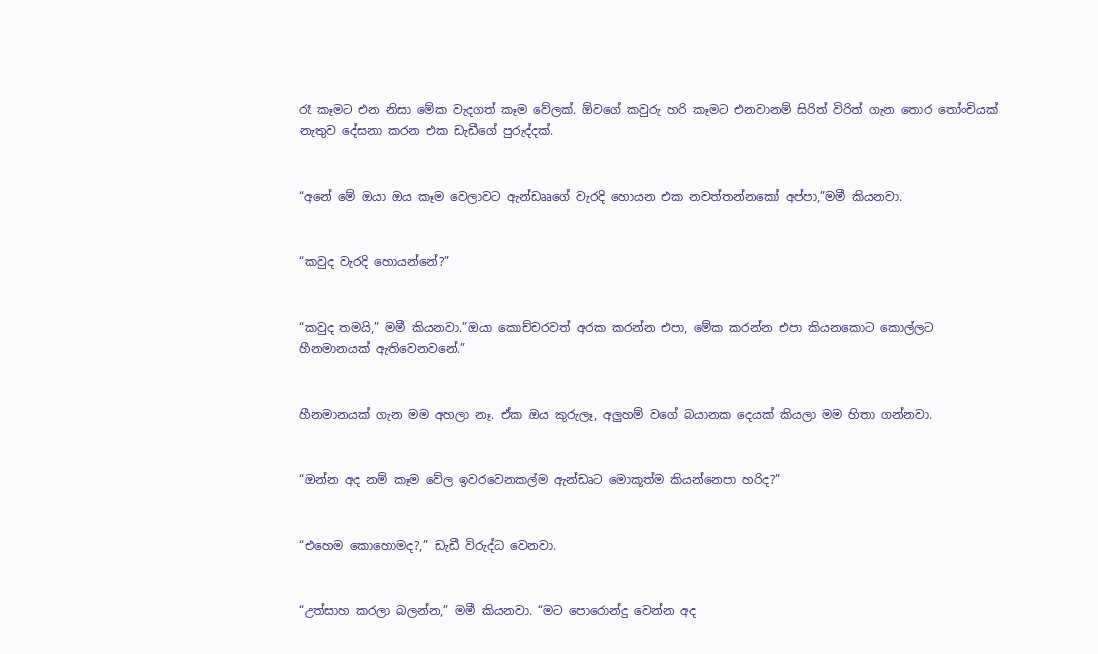රෑ කෑමට එන නිසා මේක වැදගත් කෑම වේලක්. ඕවගේ කවුරු හරි කෑමට එනවානම් සිරිත් විරිත් ගැන තොර ‍තෝංචියක් නැතුව දේසනා කරන එක ඩැඩීගේ පුරුද්දක්.


“අනේ මේ ඔයා ඔය කෑම වෙලාවට ඇන්ඩෲගේ වැරදි හොයන එක නවත්තන්නකෝ අප්පා,”මමී කියනවා.


“කවුද වැරදි හොයන්නේ?”


“කවුද තමයි,” මමී කියනවා.”ඔයා කොච්චරවත් අරක කරන්න එපා, මේක කරන්න එපා කියනකොට කොල්ලට හීනමානයක් ඇතිවෙනවනේ.”


හීනමානයක් ගැන මම අහලා නෑ. ඒක ඔය කුරුලෑ, අලුහම් වගේ බයානක දෙයක් කියලා මම හිතා ගන්නවා.


“ඔන්න අද නම් කෑම වේල ඉවරවෙනකල්ම ඇන්ඩෘට මොකූත්ම කියන්නෙපා හරිද?”


“එහෙම කොහොමද?,” ඩැඩී විරුද්ධ වෙනවා.


“උත්සාහ කරලා බලන්න,” මමී කියනවා. “මට පොරොන්දු වෙන්න අද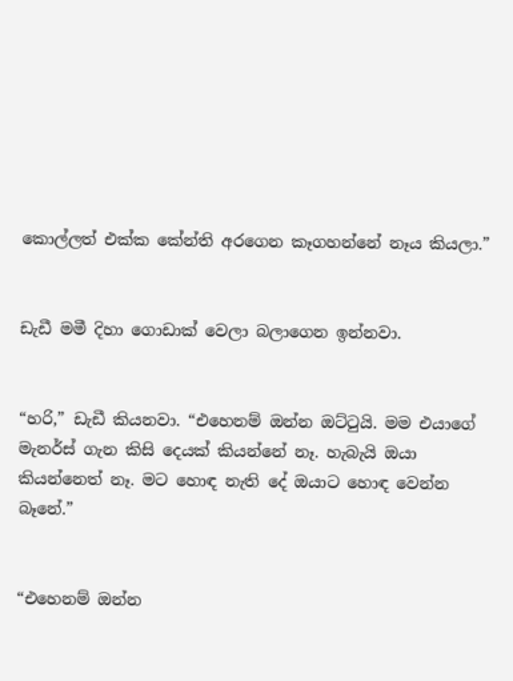කොල්ලත් එක්ක කේන්ති අරගෙන කෑගහන්නේ නෑය කියලා.”


ඩැඩී මමී දිහා ගොඩාක් වෙලා බලාගෙන ඉන්නවා.


“හරි,” ඩැඩී කියනවා. “එහෙනම් ඔන්න ඔට්‍ටුයි. මම එයාගේ මැනර්ස් ගැන කිසි දෙයක් කියන්නේ නෑ. හැබැයි ඔයා කියන්නෙත් නෑ. මට හොඳ නැති දේ ඔයාට හොඳ වෙන්න බෑනේ.”


“එහෙනම් ඔන්න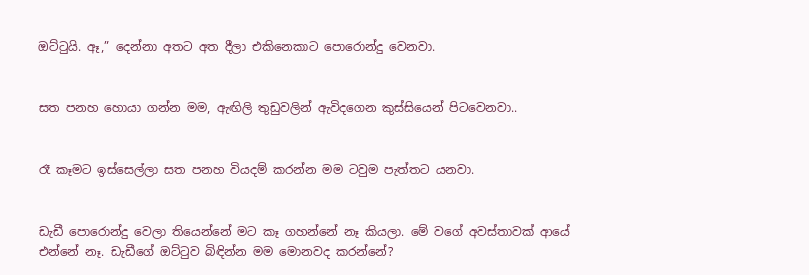ඔට්‍ටුයි. ඈ,” දෙන්නා අතට අත දීලා එකිනෙකාට පොරොන්දු වෙනවා.


සත පනහ හොයා ගන්න මම, ඇඟිලි තුඩුවලින් ඇවිදගෙන කුස්සියෙන් පිටවෙනවා..


රෑ කෑමට ඉස්සෙල්ලා සත පනහ වියදම් කරන්න මම ටවුම පැත්තට යනවා.


ඩැඩී පොරොන්දු වෙලා තියෙන්නේ මට කෑ ගහන්නේ නෑ කියලා. මේ වගේ අවස්තාවක් ආයේ එන්නේ නෑ. ඩැඩීගේ ඔට්‍ටුව බිඳින්න මම මොනවද කරන්නේ?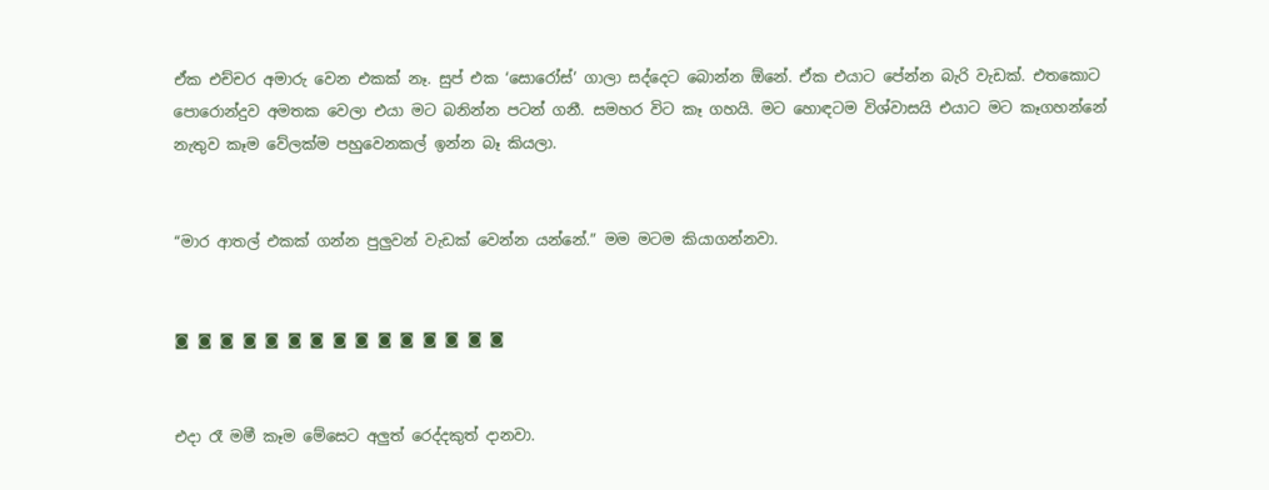ඒක එච්චර අමාරු වෙන එකක් නෑ. සුප් එක ‘සොරෝස්’ ගාලා සද්දෙට බොන්න ඕනේ. ඒක එයාට පේන්න බැරි වැඩක්. එතකොට පොරොන්දුව අමතක වෙලා එයා මට බනින්න පටන් ගනී. සමහර විට කෑ ගහයි. මට හොඳටම විශ්වාසයි එයාට මට කෑගහන්නේ නැතුව කෑම වේලක්ම පහුවෙනකල් ඉන්න බෑ කියලා.


“මාර ආතල් එකක් ගන්න පුලුවන් වැඩක් වෙන්න යන්නේ.” මම මටම කියාගන්නවා.


◙ ◙ ◙ ◙ ◙ ◙ ◙ ◙ ◙ ◙ ◙ ◙ ◙ ◙ ◙


එදා රෑ මමී කෑම මේසෙට අලුත් රෙද්දකුත් දානවා.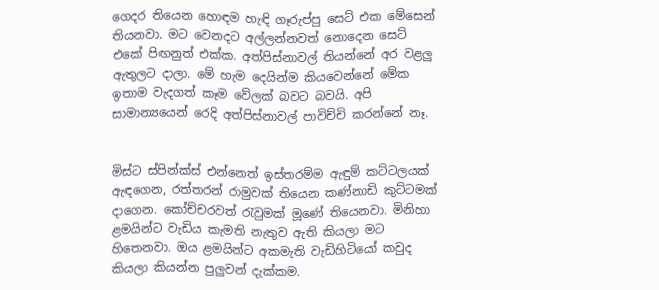ගෙදර තියෙන හොඳම හැඳි ගෑරුප්පු සෙට් එක මේසෙන් තියනවා. මට වෙනදට අල්ලන්නවත් නොදෙන සෙට් එකේ පිඟනුත් එක්ක. අත්පිස්නාවල් තියන්නේ අර වළලු ඇතුලට දාලා. මේ හැම දෙයින්ම කියවෙන්නේ මේක ඉතාම වැදගත් කෑම වේලක් බවට බවයි. අපි සාමාන්‍යයෙන් රෙදි අත්පිස්නාවල් පාවිච්චි කරන්නේ නෑ.


මිස්ට ස්පින්ක්ස් එන්නෙත් ඉස්තරම්ම ඇඳුම් කට්ටලයක් ඇඳගෙන, රත්තරන් රාමුවක් තියෙන කණ්නාඩි කුට්ටමක් දාගෙන. කෝච්චරවත් ‍රැවුමක් මූණේ තියෙනවා. මිනිහා ළමයින්ට වැඩිය කැමති නැතුව ඇති කියලා මට හිතෙනවා. ඔය ළමයින්ට අකමැති වැඩිහිටියෝ කවුද කියලා කියන්න පුලුවන් දැක්කම.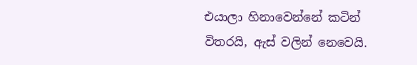එයාලා හිනාවෙන්නේ කටින් විතරයි, ඇස් වලින් නෙවෙයි.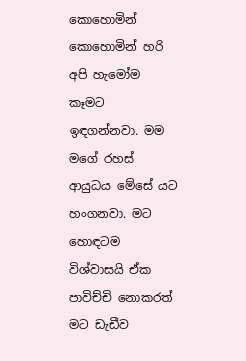කොහොමින් කොහොමින් හරි අපි හැමෝම කෑමට ඉඳගන්නවා. මම මගේ රහස් ආයුධය මේසේ යට හංගනවා. මට හොඳටම විශ්වාසයි ඒක පාවිච්චි නොකරත් මට ඩැඩීව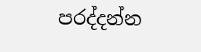පරද්දන්න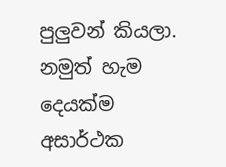පුලුවන් කියලා. නමුත් හැම දෙයක්ම අසාර්ථක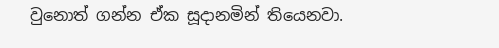වුනොත් ගන්න ඒක සූදානමින් තියෙනවා.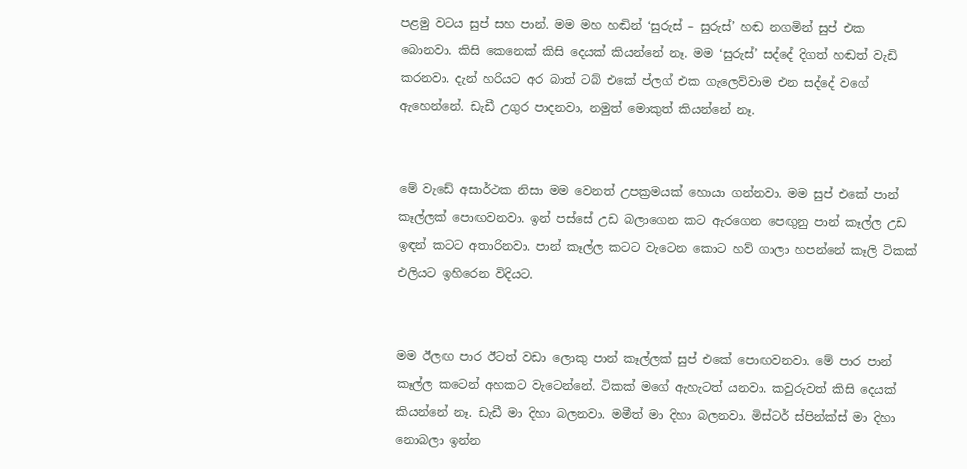පළමු වටය සුප් සහ පාන්. මම මහ හඬින් ‘සුරුස් – සුරුස්’ හඬ නගමින් සුප් එක බොනවා. කිසි කෙනෙක් කිසි දෙයක් කියන්නේ නෑ. මම ‘සුරුස්’ සද්දේ දිගත් හඬත් වැඩි කරනවා. දැන් හරියට අර බාත් ටබ් එකේ ප්ලග් එක ගැලෙව්වාම එන සද්දේ වගේ ඇහෙන්නේ. ඩැඩී උගුර පාදනවා, නමුත් මොකුත් කියන්නේ නෑ.


මේ වැඩේ අසාර්ථක නිසා මම වෙනත් උපක්‍රමයක් හොයා ගන්නවා. මම සුප් එකේ පාන් කෑල්ලක් පොඟවනවා. ඉන් පස්සේ උඩ බලාගෙන කට ඇරගෙන පෙඟුනු පාන් කෑල්ල උඩ ඉඳන් කටට අතාරිනවා. පාන් කෑල්ල කටට වැටෙන කොට හව් ගාලා හපන්නේ කෑලි ටිකක් එලියට ඉහිරෙන විදියට.


මම ඊලඟ පාර ඊටත් වඩා ලොකු පාන් කෑල්ලක් සුප් එකේ පොඟවනවා. මේ පාර පාන් කෑල්ල කටෙන් අහකට වැටෙන්නේ. ටිකක් මගේ ඇහැටත් යනවා. කවුරුවත් කිසි දෙයක් කියන්නේ නෑ. ඩැඩී මා දිහා බලනවා. මමීත් මා දිහා බලනවා. මිස්ටර් ස්පින්ක්ස් මා දිහා නොබලා ඉන්න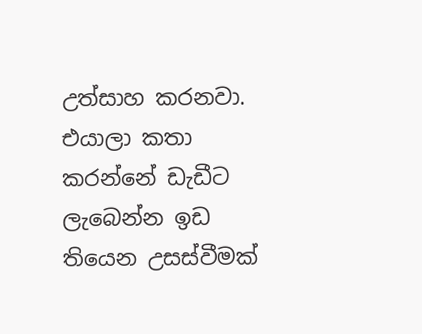උත්සාහ කරනවා. එයාලා කතා කරන්නේ ඩැඩීට ලැබෙන්න ඉඩ තියෙන උසස්වීමක්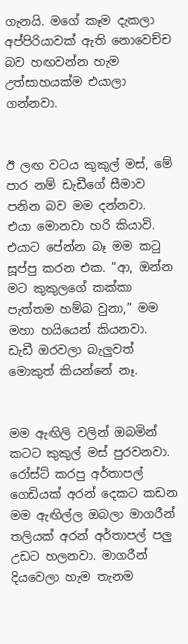ගැනයි. මගේ කෑම දැකලා අප්පිරියාවක් ඇති නොවෙච්ච බව හඟවන්න හැම උත්සාහයක්ම එයාලා ගන්නවා.


ඊ ලඟ වටය කුකුල් මස්, මේ පාර නම් ඩැඩීගේ සීමාව පනින බව මම දන්නවා. එයා මොනවා හරි කියාවි. එයාට පේන්න බෑ මම ක‍ටු සූප්පු කරන එක. “ආ, ඔන්න මට කුකුලගේ කක්කා පැත්තම හම්බ වුනා,” මම මහා හයියෙන් කියනවා. ඩැඩී ඔරවලා බැලුවත් මොකුත් කියන්නේ නෑ.


මම ඇඟිලි වලින් ඔබමින් කටට කුකුල් මස් පුරවනවා. රෝස්ට් කරපු අර්තාපල් ගෙඩියක් අරන් දෙකට කඩන මම ඇඟිල්ල ඔබලා මාගරීන් තලියක් අරන් අර්තාපල් පලු උඩට හලනවා. මාගරීන් දියවෙලා හැම තැනම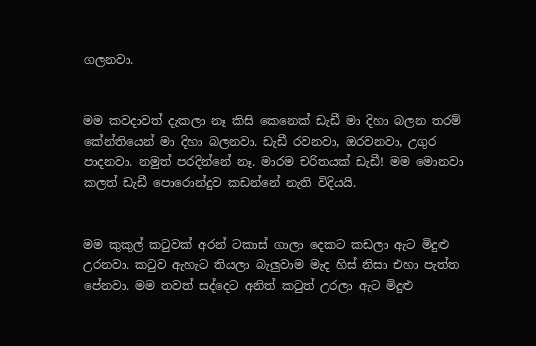ගලනවා.


මම කවදාවත් දැකලා නෑ කිසි කෙනෙක් ඩැඩී මා දිහා බලන තරම් කේන්තියෙන් මා දිහා බලනවා. ඩැඩී රවනවා, ඔරවනවා, උගුර පාදනවා. නමුත් පරදින්නේ නෑ. මාරම චරිතයක් ඩැඩී! මම මොනවා කලත් ඩැඩී පොරොන්දුව කඩන්නේ නැති විදියයි.


මම කුකුල් ක‍ටුවක් අරන් ටකාස් ගාලා දෙකට කඩලා ඇට මිදුළු උරනවා. ක‍ටුව ඇහැට තියලා බැලුවාම මැද හිස් නිසා එහා පැත්ත පේනවා. මම තවත් සද්දෙට අනිත් කටුත් උරලා ඇට මිදුළු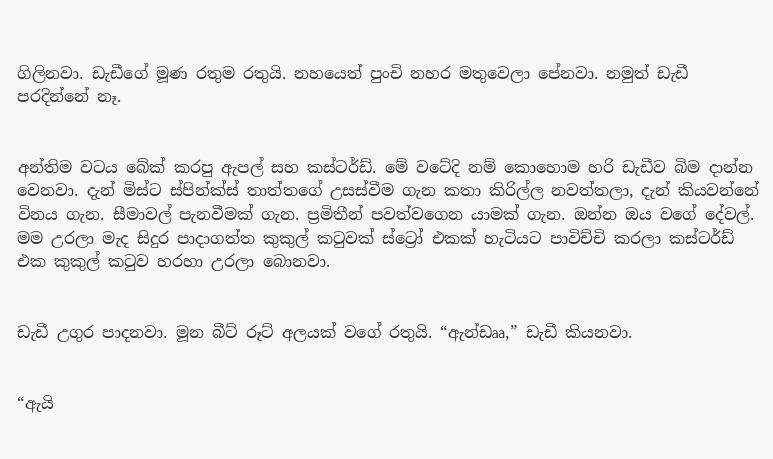ගිලිනවා. ඩැඩීගේ මූණ රතුම රතුයි. නහයෙත් පුංචි නහර මතුවෙලා පේනවා. නමුත් ඩැඩී පරදින්නේ නෑ.


අන්තිම වටය බේක් කරපු ඇපල් සහ කස්ටර්ඩ්. මේ වටේදි නම් කොහොම හරි ඩැඩීව බිම දාන්න වෙනවා. දැන් මිස්ට ස්පින්ක්ස් තාත්තගේ උසස්වීම ගැන කතා කිරිල්ල නවත්තලා, දැන් කියවන්නේ විනය ගැන. සීමාවල් පැනවීමක් ගැන. ප්‍රමිතීන් පවත්වගෙන යාමක් ගැන. ඔන්න ඔය වගේ දේවල්. මම උරලා මැද සිදුර පාදාගත්ත කුකුල් ක‍ටුවක් ස්ට්‍රෝ එකක් හැටියට පාවිච්චි කරලා කස්ටර්ඩ් එක කුකුල් ක‍ටුව හරහා උරලා බොනවා.


ඩැඩී උගුර පාදනවා. මූන බීට් රූට් අලයක් වගේ රතුයි. “ඇන්ඩෲ,” ඩැඩී කියනවා.


“ඇයි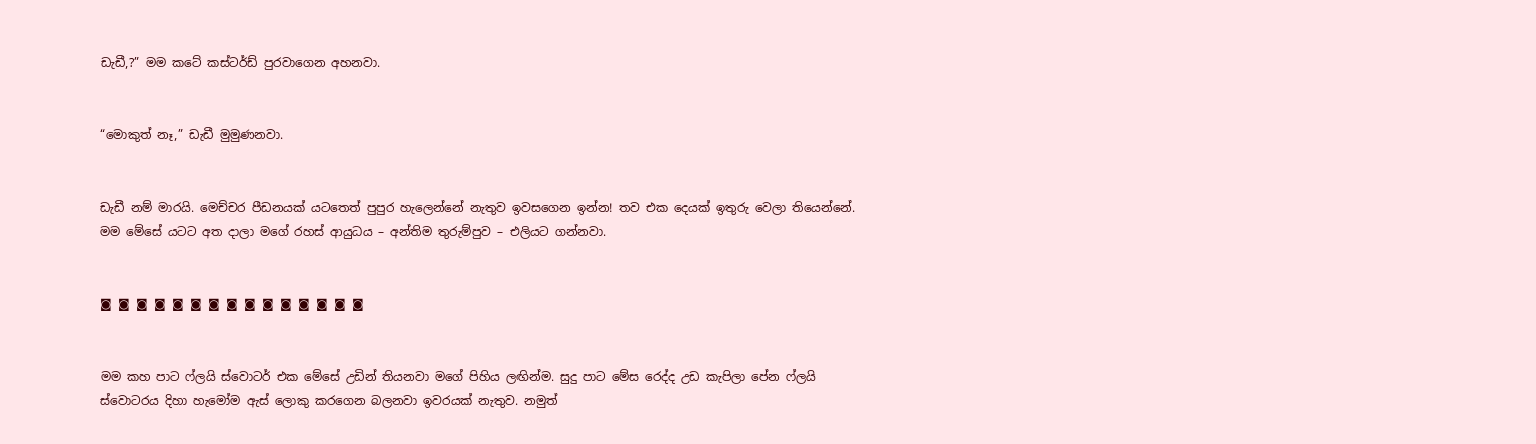ඩැඩී,?” මම කටේ කස්ටර්ඩ් පුරවාගෙන අහනවා.


“මොකුත් නෑ,” ඩැඩී මුමුණනවා.


ඩැඩී නම් මාරයි. මෙච්චර පීඩනයක් යටතෙත් පුපුර හැලෙන්නේ නැතුව ඉවසගෙන ඉන්න! තව එක දෙයක් ඉතුරු වෙලා තියෙන්නේ. මම මේසේ යටට අත දාලා මගේ රහස් ආයුධය – අන්තිම තුරුම්පුව – එලියට ගන්නවා.


◙ ◙ ◙ ◙ ◙ ◙ ◙ ◙ ◙ ◙ ◙ ◙ ◙ ◙ ◙


මම කහ පාට ෆ්ලයි ස්වොටර් එක මේසේ උඩින් තියනවා මගේ පිහිය ලඟින්ම. සුදු පාට මේස රෙද්ද උඩ කැපිලා පේන ෆ්ලයි ස්වොටරය දිහා හැමෝම ඇස් ලොකු කරගෙන බලනවා ඉවරයක් නැතුව. නමුත්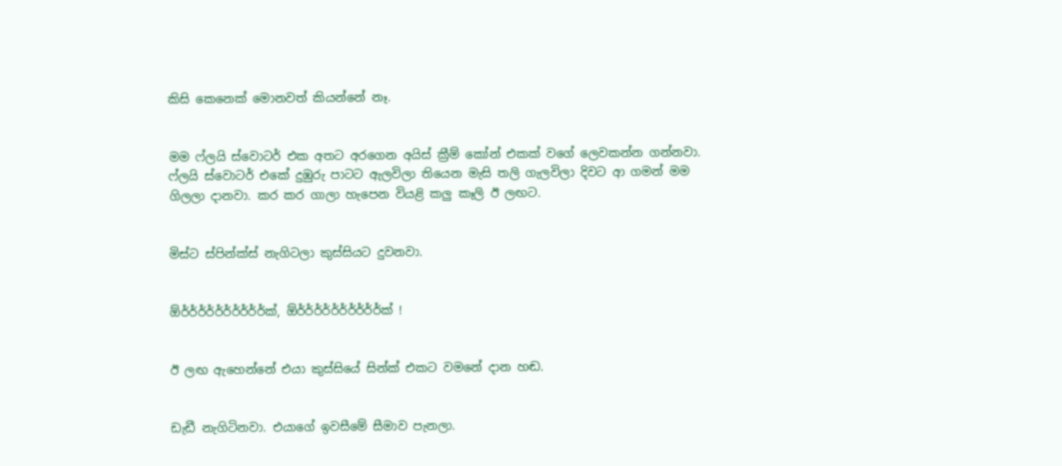කිසි කෙනෙක් මොනවත් කියන්නේ නෑ.


මම ෆ්ලයි ස්වොටර් එක අතට අරගෙන අයිස් ක්‍රීම් කෝන් එකක් වගේ ලෙවකන්න ගන්නවා. ෆ්ලයි ස්වොටර් එකේ දුඹුරු පාටට ඇලවිලා තියෙන මැසි තලි ගැලවිලා දිවට ආ ගමන් මම ගිලලා දානවා. කර කර ගාලා හැපෙන වියළි කලු කෑලි ඊ ලඟට.


මිස්ට ස්පින්ක්ස් නැගිටලා කුස්සියට දුවනවා.


ඕර්ර්ර්ර්ර්ර්ර්ර්ර්ර්ක්, ඕර්ර්ර්ර්ර්ර්ර්ර්ර්ර්ක් !


ඊ ලඟ ඇහෙන්නේ එයා කුස්සියේ සින්ක් එකට වමනේ දාන හඬ.


ඩැඩී නැගිටිනවා. එයාගේ ඉවසීමේ සීමාව පැනලා.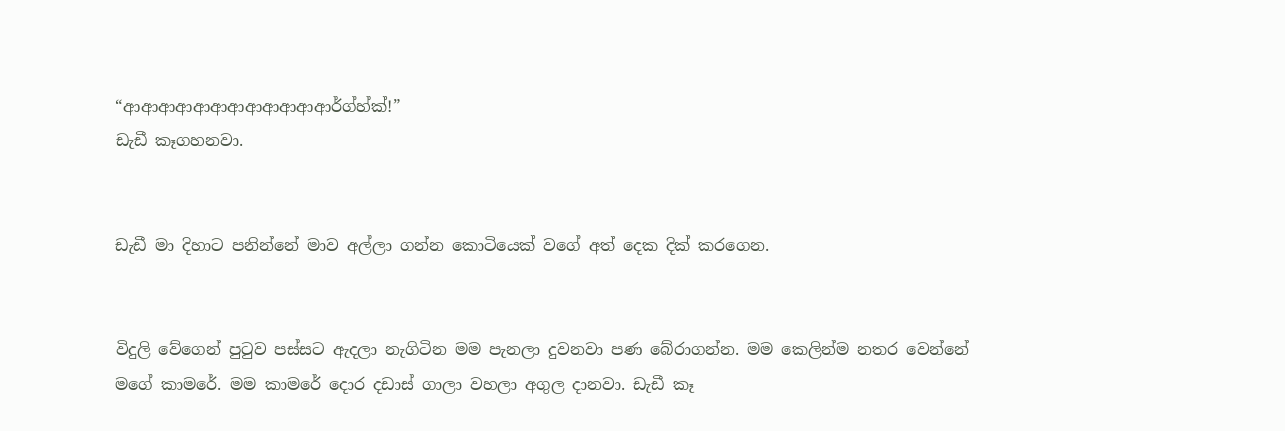“ආආආආආආආආආආආආර්ග්හ්ක්!”
ඩැඩී කෑගහනවා.


ඩැඩී මා දිහාට පනින්නේ මාව අල්ලා ගන්න කොටියෙක් වගේ අත් දෙක දික් කරගෙන.


විදුලි වේගෙන් පු‍ටුව පස්සට ඇදලා නැගිටින මම පැනලා දුවනවා පණ බේරාගන්න. මම කෙලින්ම නතර වෙන්නේ මගේ කාමරේ. මම කාමරේ දොර දඩාස් ගාලා වහලා අගුල දානවා. ඩැඩී කෑ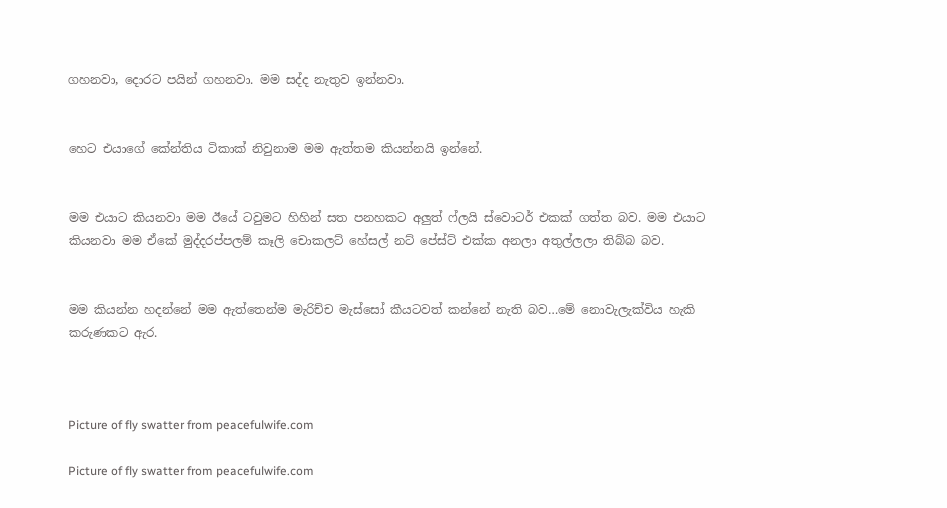ගහනවා, දොරට පයින් ගහනවා. මම සද්ද නැතුව ඉන්නවා.


හෙට එයාගේ කේන්තිය ටිකාක් නිවුනාම මම ඇත්තම කියන්නයි ඉන්නේ.


මම එයාට කියනවා මම ඊයේ ටවුමට හිහින් සත පනහකට අලුත් ෆ්ලයි ස්වොටර් එකක් ගත්ත බව. මම එයාට කියනවා මම ඒකේ මුද්දරප්පලම් කෑලි චොකලට් හේසල් නට් පේස්ට් එක්ක අනලා අතුල්ලලා තිබ්බ බව.


මම කියන්න හදන්නේ මම ඇත්තෙන්ම මැරිච්ච මැස්සෝ කීයටවත් කන්නේ නැති බව…මේ නොවැලැක්විය හැකි කරුණකට ඇර.



Picture of fly swatter from peacefulwife.com

Picture of fly swatter from peacefulwife.com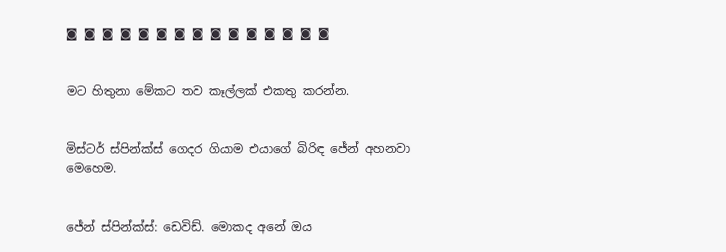◙ ◙ ◙ ◙ ◙ ◙ ◙ ◙ ◙ ◙ ◙ ◙ ◙ ◙ ◙


මට හිතුනා මේකට තව කෑල්ලක් එකතු කරන්න.


මිස්ටර් ස්පින්ක්ස් ගෙදර ගියාම එයාගේ බිරිඳ ජේන් අහනවා මෙහෙම.


ජේන් ස්පින්ක්ස්: ඩෙවිඩ්. මොකද අනේ ඔය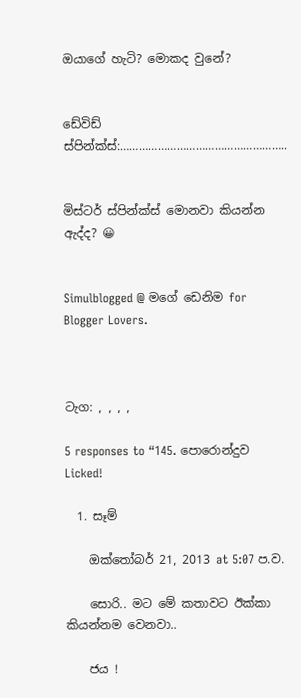ඔයාගේ හැටි? මොකද වුනේ?


ඩේවිඩ් ස්පින්ක්ස්:……………………………………………..


මිස්ටර් ස්පින්ක්ස් මොනවා කියන්න ඇද්ද? 😀


Simulblogged @ මගේ ඩෙනිම for Blogger Lovers.



ටැග: , , , ,

5 responses to “145. පොරොන්දුව Licked!

  1. සෑම්

    ඔක්තෝබර් 21, 2013 at 5:07 ප.ව.

    සොරි.. මට මේ කතාවට ඊක්කා කියන්නම වෙනවා..

    ජය !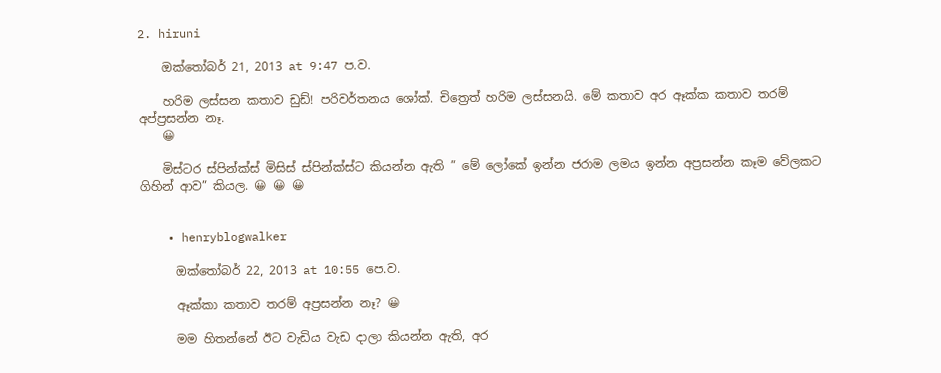2. hiruni

    ඔක්තෝබර් 21, 2013 at 9:47 ප.ව.

    හරිම ලස්සන කතාව ඩුඩ්! පරිවර්තනය ශෝක්. චිත්‍රෙත් හරිම ලස්සනයි. මේ කතාව අර ඈක්ක කතාව තරම් අප්ප්‍රසන්න නෑ.
    😀

    මිස්ටර ස්පින්ක්ස් මිසිස් ස්පින්ක්ස්ට කියන්න ඇති ” මේ ලෝකේ ඉන්න ජරාම ලමය ඉන්න අප්‍රසන්න කෑම වේලකට ගිහින් ආව” කියල. 😀 😀 😀


    • henryblogwalker

      ඔක්තෝබර් 22, 2013 at 10:55 පෙ.ව.

      ඈක්කා කතාව තරම් අප්‍රසන්න නෑ? 😀

      මම හිතන්නේ ඊට වැඩිය වැඩ දාලා කියන්න ඇති, අර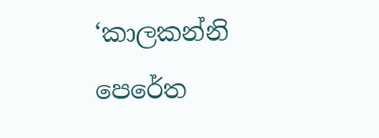‘කාලකන්නි පෙරේත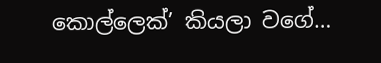කොල්ලෙක්’ කියලා වගේ…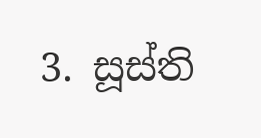3. සූස්ති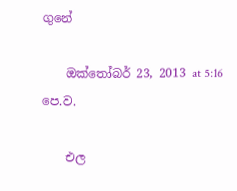ගුනේ

    ඔක්තෝබර් 23, 2013 at 5:16 පෙ.ව.

    එල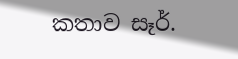කතාව සෑර්.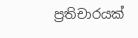ප්‍රතිචාරයක්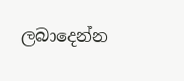ලබාදෙන්න